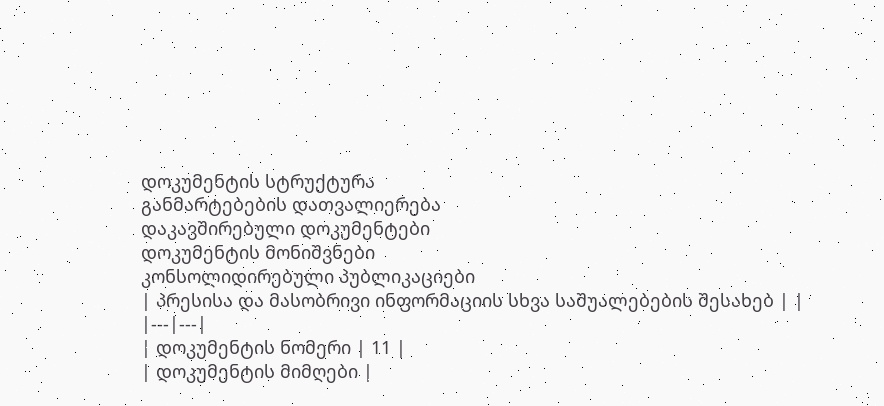დოკუმენტის სტრუქტურა
განმარტებების დათვალიერება
დაკავშირებული დოკუმენტები
დოკუმენტის მონიშვნები
კონსოლიდირებული პუბლიკაციები
| პრესისა და მასობრივი ინფორმაციის სხვა საშუალებების შესახებ | |
|---|---|
| დოკუმენტის ნომერი | 11 |
| დოკუმენტის მიმღები |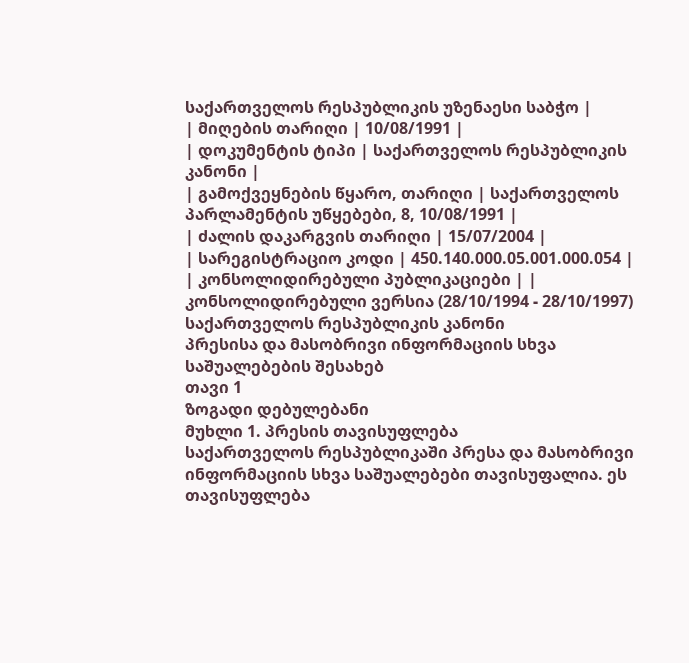საქართველოს რესპუბლიკის უზენაესი საბჭო |
| მიღების თარიღი | 10/08/1991 |
| დოკუმენტის ტიპი | საქართველოს რესპუბლიკის კანონი |
| გამოქვეყნების წყარო, თარიღი | საქართველოს პარლამენტის უწყებები, 8, 10/08/1991 |
| ძალის დაკარგვის თარიღი | 15/07/2004 |
| სარეგისტრაციო კოდი | 450.140.000.05.001.000.054 |
| კონსოლიდირებული პუბლიკაციები | |
კონსოლიდირებული ვერსია (28/10/1994 - 28/10/1997)
საქართველოს რესპუბლიკის კანონი
პრესისა და მასობრივი ინფორმაციის სხვა საშუალებების შესახებ
თავი 1
ზოგადი დებულებანი
მუხლი 1. პრესის თავისუფლება
საქართველოს რესპუბლიკაში პრესა და მასობრივი ინფორმაციის სხვა საშუალებები თავისუფალია. ეს თავისუფლება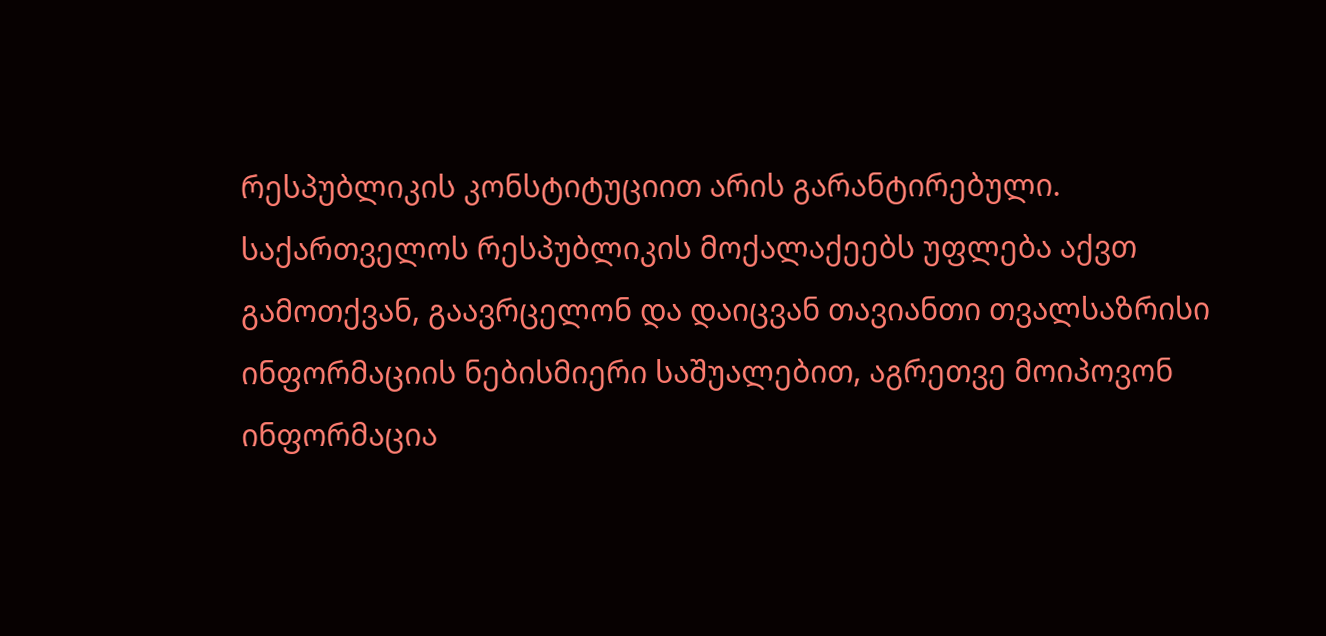რესპუბლიკის კონსტიტუციით არის გარანტირებული.
საქართველოს რესპუბლიკის მოქალაქეებს უფლება აქვთ გამოთქვან, გაავრცელონ და დაიცვან თავიანთი თვალსაზრისი ინფორმაციის ნებისმიერი საშუალებით, აგრეთვე მოიპოვონ ინფორმაცია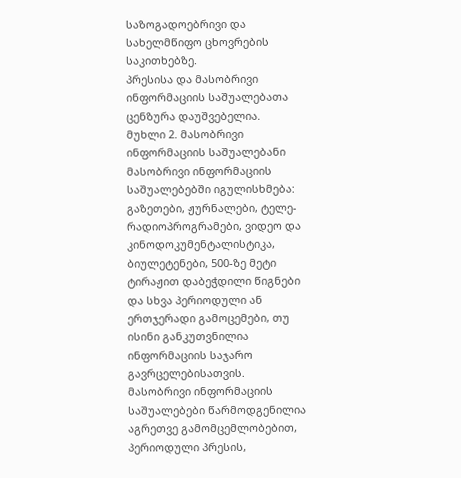საზოგადოებრივი და სახელმწიფო ცხოვრების საკითხებზე.
პრესისა და მასობრივი ინფორმაციის საშუალებათა ცენზურა დაუშვებელია.
მუხლი 2. მასობრივი ინფორმაციის საშუალებანი
მასობრივი ინფორმაციის საშუალებებში იგულისხმება: გაზეთები, ჟურნალები, ტელე-რადიოპროგრამები, ვიდეო და კინოდოკუმენტალისტიკა, ბიულეტენები, 500-ზე მეტი ტირაჟით დაბეჭდილი წიგნები და სხვა პერიოდული ან ერთჯერადი გამოცემები, თუ ისინი განკუთვნილია ინფორმაციის საჯარო გავრცელებისათვის.
მასობრივი ინფორმაციის საშუალებები წარმოდგენილია აგრეთვე გამომცემლობებით, პერიოდული პრესის,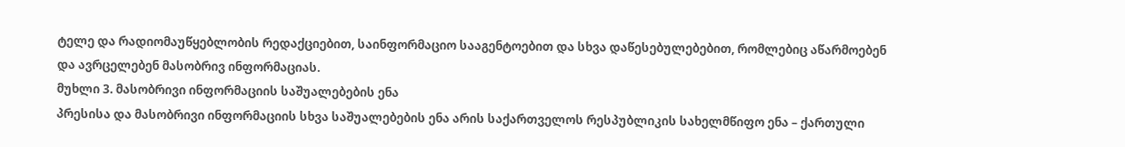ტელე და რადიომაუწყებლობის რედაქციებით, საინფორმაციო სააგენტოებით და სხვა დაწესებულებებით, რომლებიც აწარმოებენ და ავრცელებენ მასობრივ ინფორმაციას.
მუხლი 3. მასობრივი ინფორმაციის საშუალებების ენა
პრესისა და მასობრივი ინფორმაციის სხვა საშუალებების ენა არის საქართველოს რესპუბლიკის სახელმწიფო ენა – ქართული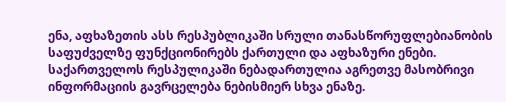ენა, აფხაზეთის ასს რესპუბლიკაში სრული თანასწორუფლებიანობის საფუძველზე ფუნქციონირებს ქართული და აფხაზური ენები.
საქართველოს რესპულიკაში ნებადართულია აგრეთვე მასობრივი ინფორმაციის გავრცელება ნებისმიერ სხვა ენაზე.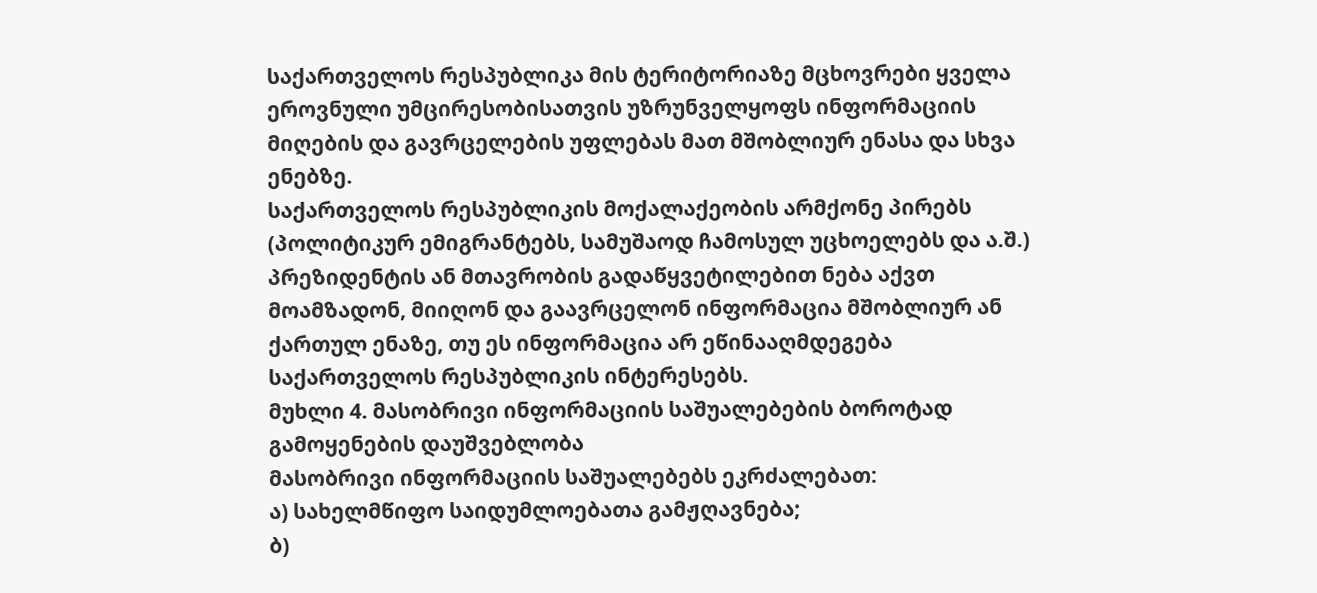საქართველოს რესპუბლიკა მის ტერიტორიაზე მცხოვრები ყველა ეროვნული უმცირესობისათვის უზრუნველყოფს ინფორმაციის მიღების და გავრცელების უფლებას მათ მშობლიურ ენასა და სხვა ენებზე.
საქართველოს რესპუბლიკის მოქალაქეობის არმქონე პირებს (პოლიტიკურ ემიგრანტებს, სამუშაოდ ჩამოსულ უცხოელებს და ა.შ.) პრეზიდენტის ან მთავრობის გადაწყვეტილებით ნება აქვთ მოამზადონ, მიიღონ და გაავრცელონ ინფორმაცია მშობლიურ ან ქართულ ენაზე, თუ ეს ინფორმაცია არ ეწინააღმდეგება საქართველოს რესპუბლიკის ინტერესებს.
მუხლი 4. მასობრივი ინფორმაციის საშუალებების ბოროტად გამოყენების დაუშვებლობა
მასობრივი ინფორმაციის საშუალებებს ეკრძალებათ:
ა) სახელმწიფო საიდუმლოებათა გამჟღავნება;
ბ)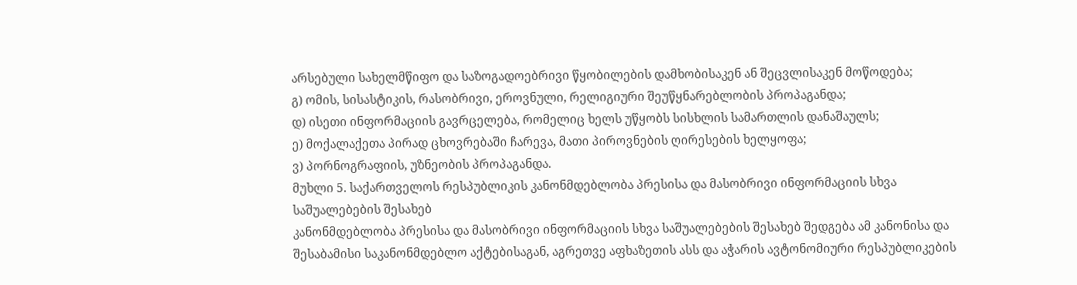არსებული სახელმწიფო და საზოგადოებრივი წყობილების დამხობისაკენ ან შეცვლისაკენ მოწოდება;
გ) ომის, სისასტიკის, რასობრივი, ეროვნული, რელიგიური შეუწყნარებლობის პროპაგანდა;
დ) ისეთი ინფორმაციის გავრცელება, რომელიც ხელს უწყობს სისხლის სამართლის დანაშაულს;
ე) მოქალაქეთა პირად ცხოვრებაში ჩარევა, მათი პიროვნების ღირესების ხელყოფა;
ვ) პორნოგრაფიის, უზნეობის პროპაგანდა.
მუხლი 5. საქართველოს რესპუბლიკის კანონმდებლობა პრესისა და მასობრივი ინფორმაციის სხვა საშუალებების შესახებ
კანონმდებლობა პრესისა და მასობრივი ინფორმაციის სხვა საშუალებების შესახებ შედგება ამ კანონისა და შესაბამისი საკანონმდებლო აქტებისაგან, აგრეთვე აფხაზეთის ასს და აჭარის ავტონომიური რესპუბლიკების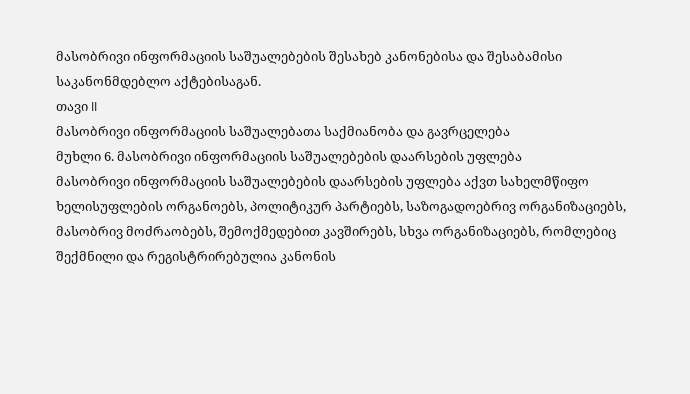მასობრივი ინფორმაციის საშუალებების შესახებ კანონებისა და შესაბამისი საკანონმდებლო აქტებისაგან.
თავი II
მასობრივი ინფორმაციის საშუალებათა საქმიანობა და გავრცელება
მუხლი 6. მასობრივი ინფორმაციის საშუალებების დაარსების უფლება
მასობრივი ინფორმაციის საშუალებების დაარსების უფლება აქვთ სახელმწიფო ხელისუფლების ორგანოებს, პოლიტიკურ პარტიებს, საზოგადოებრივ ორგანიზაციებს, მასობრივ მოძრაობებს, შემოქმედებით კავშირებს, სხვა ორგანიზაციებს, რომლებიც შექმნილი და რეგისტრირებულია კანონის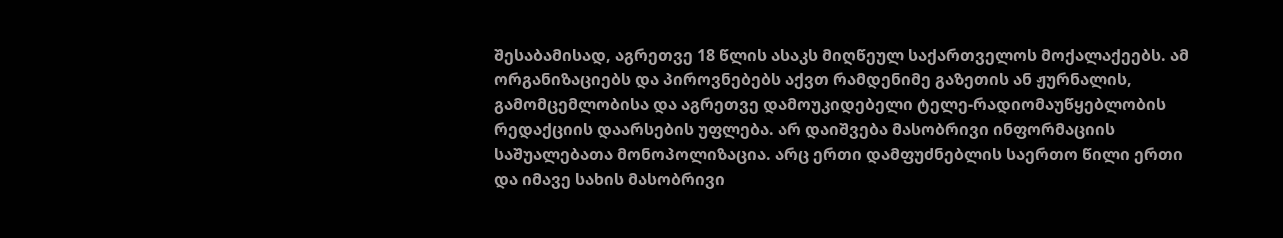შესაბამისად, აგრეთვე 18 წლის ასაკს მიღწეულ საქართველოს მოქალაქეებს. ამ ორგანიზაციებს და პიროვნებებს აქვთ რამდენიმე გაზეთის ან ჟურნალის, გამომცემლობისა და აგრეთვე დამოუკიდებელი ტელე-რადიომაუწყებლობის რედაქციის დაარსების უფლება. არ დაიშვება მასობრივი ინფორმაციის საშუალებათა მონოპოლიზაცია. არც ერთი დამფუძნებლის საერთო წილი ერთი და იმავე სახის მასობრივი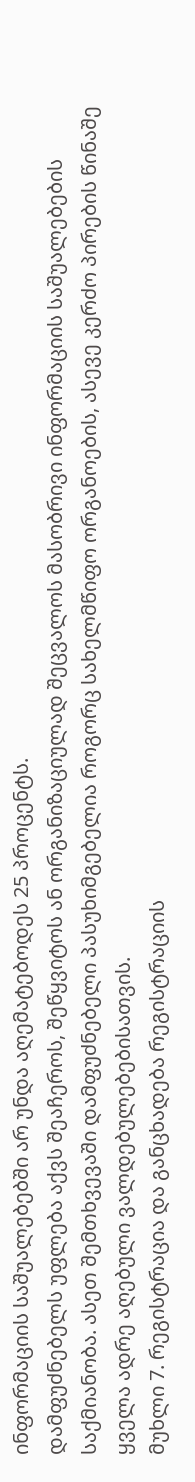ინფორმაციის საშუალებებში არ უნდა აღემატებოდეს 25 პროცენტს.
დამფუძნებელს უფლება აქვს შეაჩეროს, შეწყვიტოს ან ორგანიზაციულად შეცვალოს მასობრივი ინფორმაციის საშუალებების საქმიანობა. ასეთ შემთხვევაში დამფუძნებელი პასუხიმგებელია როგორც სახელმწიფო ორგანოების, ასევე კერძო პირების წინაშე ყველა ადრე აღებული ვალდებულებებისათვის.
მუხლი 7. რეგისტრაცია და განცხადება რეგისტრაციის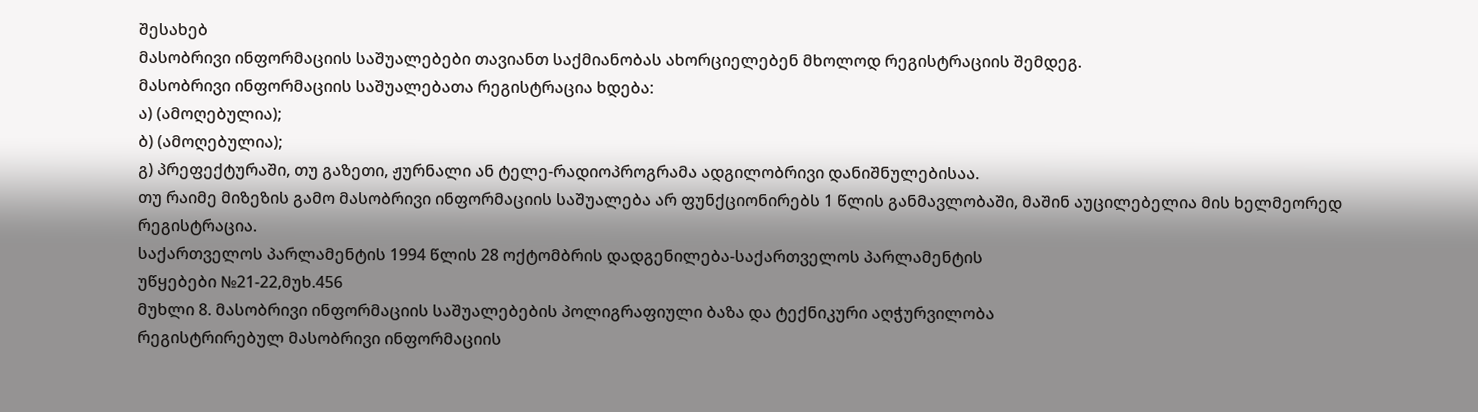შესახებ
მასობრივი ინფორმაციის საშუალებები თავიანთ საქმიანობას ახორციელებენ მხოლოდ რეგისტრაციის შემდეგ.
მასობრივი ინფორმაციის საშუალებათა რეგისტრაცია ხდება:
ა) (ამოღებულია);
ბ) (ამოღებულია);
გ) პრეფექტურაში, თუ გაზეთი, ჟურნალი ან ტელე-რადიოპროგრამა ადგილობრივი დანიშნულებისაა.
თუ რაიმე მიზეზის გამო მასობრივი ინფორმაციის საშუალება არ ფუნქციონირებს 1 წლის განმავლობაში, მაშინ აუცილებელია მის ხელმეორედ რეგისტრაცია.
საქართველოს პარლამენტის 1994 წლის 28 ოქტომბრის დადგენილება-საქართველოს პარლამენტის
უწყებები №21-22,მუხ.456
მუხლი 8. მასობრივი ინფორმაციის საშუალებების პოლიგრაფიული ბაზა და ტექნიკური აღჭურვილობა
რეგისტრირებულ მასობრივი ინფორმაციის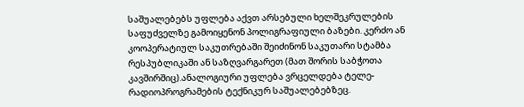საშუალებებს უფლება აქვთ არსებული ხელშეკრულების საფუძველზე გამოიყენონ პოლიგრაფიული ბაზები. კერძო ან კოოპერატიულ საკუთრებაში შეიძინონ საკუთარი სტამბა რესპუბლიკაში ან საზღვარგარეთ (მათ შორის საბჭოთა კავშირშიც).ანალოგიური უფლება ვრცელდება ტელე-რადიოპროგრამების ტექნიკურ საშუალებებზეც.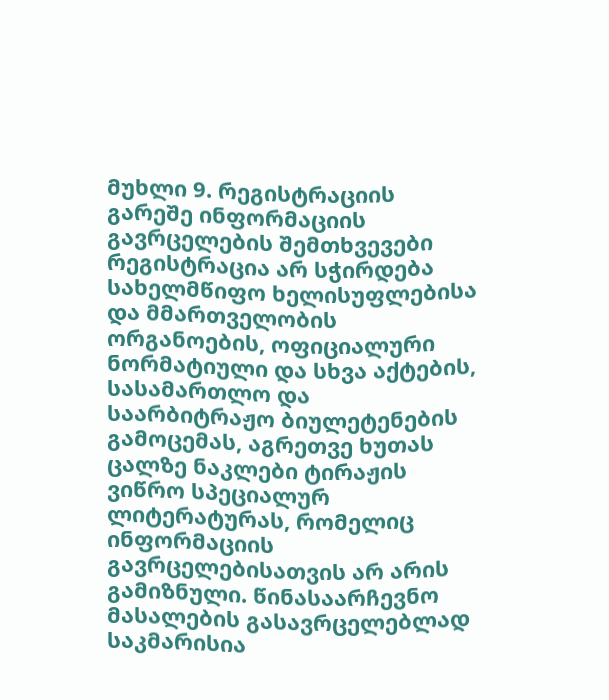მუხლი 9. რეგისტრაციის გარეშე ინფორმაციის გავრცელების შემთხვევები
რეგისტრაცია არ სჭირდება სახელმწიფო ხელისუფლებისა და მმართველობის ორგანოების, ოფიციალური ნორმატიული და სხვა აქტების, სასამართლო და საარბიტრაჟო ბიულეტენების გამოცემას, აგრეთვე ხუთას ცალზე ნაკლები ტირაჟის ვიწრო სპეციალურ ლიტერატურას, რომელიც ინფორმაციის გავრცელებისათვის არ არის გამიზნული. წინასაარჩევნო მასალების გასავრცელებლად საკმარისია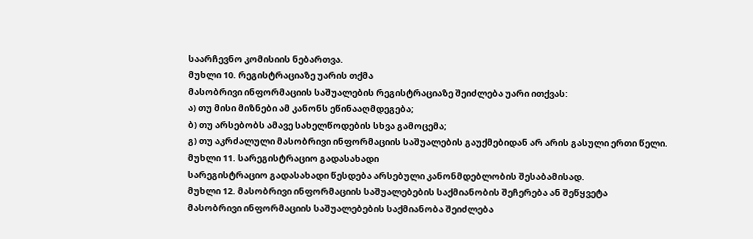საარჩევნო კომისიის ნებართვა.
მუხლი 10. რეგისტრაციაზე უარის თქმა
მასობრივი ინფორმაციის საშუალების რეგისტრაციაზე შეიძლება უარი ითქვას:
ა) თუ მისი მიზნები ამ კანონს ეწინააღმდეგება;
ბ) თუ არსებობს ამავე სახელწოდების სხვა გამოცემა;
გ) თუ აკრძალული მასობრივი ინფორმაციის საშუალების გაუქმებიდან არ არის გასული ერთი წელი.
მუხლი 11. სარეგისტრაციო გადასახადი
სარეგისტრაციო გადასახადი წესდება არსებული კანონმდებლობის შესაბამისად.
მუხლი 12. მასობრივი ინფორმაციის საშუალებების საქმიანობის შეჩერება ან შეწყვეტა
მასობრივი ინფორმაციის საშუალებების საქმიანობა შეიძლება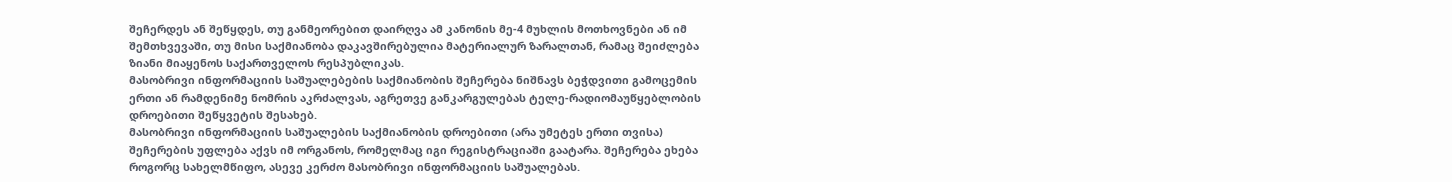შეჩერდეს ან შეწყდეს, თუ განმეორებით დაირღვა ამ კანონის მე-4 მუხლის მოთხოვნები ან იმ შემთხვევაში, თუ მისი საქმიანობა დაკავშირებულია მატერიალურ ზარალთან, რამაც შეიძლება ზიანი მიაყენოს საქართველოს რესპუბლიკას.
მასობრივი ინფორმაციის საშუალებების საქმიანობის შეჩერება ნიშნავს ბეჭდვითი გამოცემის ერთი ან რამდენიმე ნომრის აკრძალვას, აგრეთვე განკარგულებას ტელე-რადიომაუწყებლობის დროებითი შეწყვეტის შესახებ.
მასობრივი ინფორმაციის საშუალების საქმიანობის დროებითი (არა უმეტეს ერთი თვისა) შეჩერების უფლება აქვს იმ ორგანოს, რომელმაც იგი რეგისტრაციაში გაატარა. შეჩერება ეხება როგორც სახელმწიფო, ასევე კერძო მასობრივი ინფორმაციის საშუალებას.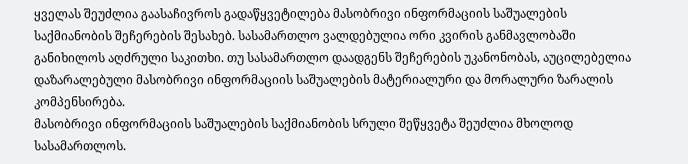ყველას შეუძლია გაასაჩივროს გადაწყვეტილება მასობრივი ინფორმაციის საშუალების საქმიანობის შეჩერების შესახებ. სასამართლო ვალდებულია ორი კვირის განმავლობაში განიხილოს აღძრული საკითხი. თუ სასამართლო დაადგენს შეჩერების უკანონობას, აუცილებელია დაზარალებული მასობრივი ინფორმაციის საშუალების მატერიალური და მორალური ზარალის კომპენსირება.
მასობრივი ინფორმაციის საშუალების საქმიანობის სრული შეწყვეტა შეუძლია მხოლოდ სასამართლოს.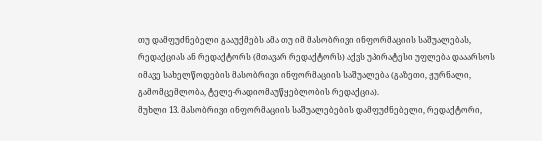თუ დამფუძნებელი გააუქმებს ამა თუ იმ მასობრივი ინფორმაციის საშუალებას, რედაქციას ან რედაქტორს (მთავარ რედაქტორს) აქვს უპირატესი უფლება დააარსოს იმავე სახელწოდების მასობრივი ინფორმაციის საშუალება (გაზეთი, ჟურნალი, გამომცემლობა, ტელე-რადიომაუწყებლობის რედაქცია).
მუხლი 13. მასობრივი ინფორმაციის საშუალებების დამფუძნებელი, რედაქტორი,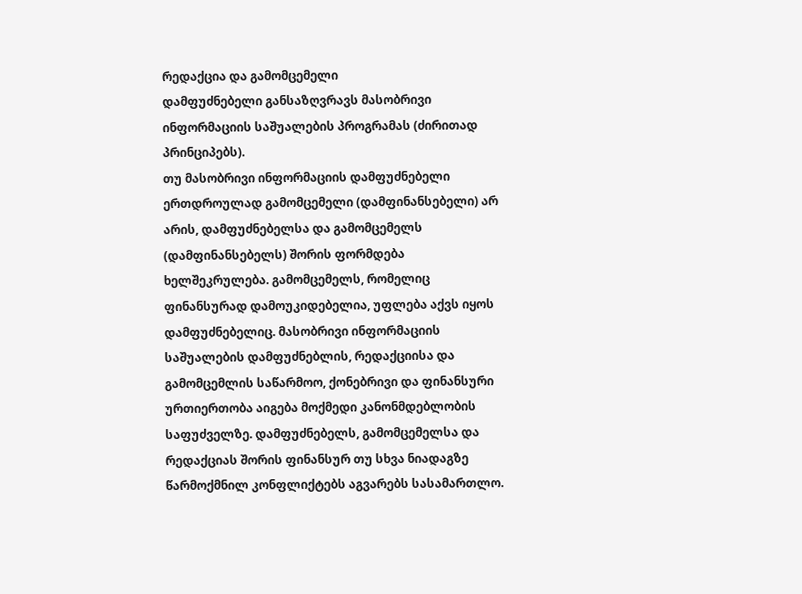რედაქცია და გამომცემელი
დამფუძნებელი განსაზღვრავს მასობრივი ინფორმაციის საშუალების პროგრამას (ძირითად პრინციპებს).
თუ მასობრივი ინფორმაციის დამფუძნებელი ერთდროულად გამომცემელი (დამფინანსებელი) არ არის, დამფუძნებელსა და გამომცემელს (დამფინანსებელს) შორის ფორმდება ხელშეკრულება. გამომცემელს, რომელიც ფინანსურად დამოუკიდებელია, უფლება აქვს იყოს დამფუძნებელიც. მასობრივი ინფორმაციის საშუალების დამფუძნებლის, რედაქციისა და გამომცემლის საწარმოო, ქონებრივი და ფინანსური ურთიერთობა აიგება მოქმედი კანონმდებლობის საფუძველზე. დამფუძნებელს, გამომცემელსა და რედაქციას შორის ფინანსურ თუ სხვა ნიადაგზე წარმოქმნილ კონფლიქტებს აგვარებს სასამართლო.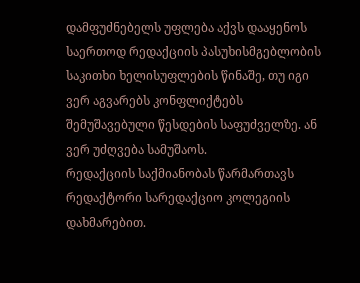დამფუძნებელს უფლება აქვს დააყენოს საერთოდ რედაქციის პასუხისმგებლობის საკითხი ხელისუფლების წინაშე, თუ იგი ვერ აგვარებს კონფლიქტებს შემუშავებული წესდების საფუძველზე. ან ვერ უძღვება სამუშაოს.
რედაქციის საქმიანობას წარმართავს რედაქტორი სარედაქციო კოლეგიის დახმარებით.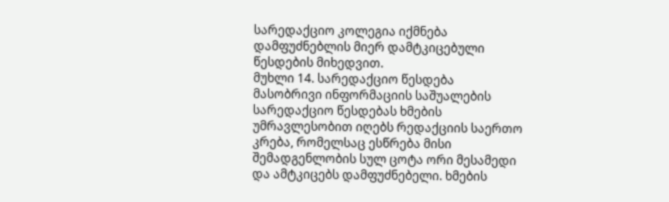სარედაქციო კოლეგია იქმნება დამფუძნებლის მიერ დამტკიცებული წესდების მიხედვით.
მუხლი 14. სარედაქციო წესდება
მასობრივი ინფორმაციის საშუალების სარედაქციო წესდებას ხმების უმრავლესობით იღებს რედაქციის საერთო კრება, რომელსაც ესწრება მისი შემადგენლობის სულ ცოტა ორი მესამედი და ამტკიცებს დამფუძნებელი. ხმების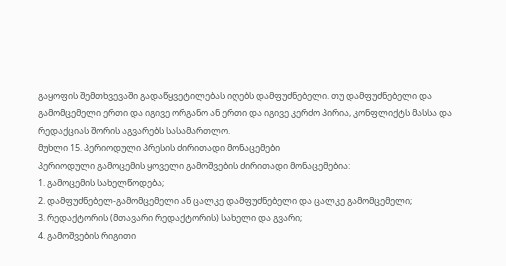გაყოფის შემთხვევაში გადაწყვეტილებას იღებს დამფუძნებელი. თუ დამფუძნებელი და გამომცემელი ერთი და იგივე ორგანო ან ერთი და იგივე კერძო პირია, კონფლიქტს მასსა და რედაქციას შორის აგვარებს სასამართლო.
მუხლი 15. პერიოდული პრესის ძირითადი მონაცემები
პერიოდული გამოცემის ყოველი გამოშვების ძირითადი მონაცემებია:
1. გამოცემის სახელწოდება;
2. დამფუძნებელ-გამომცემელი ან ცალკე დამფუძნებელი და ცალკე გამომცემელი;
3. რედაქტორის (მთავარი რედაქტორის) სახელი და გვარი;
4. გამოშვების რიგითი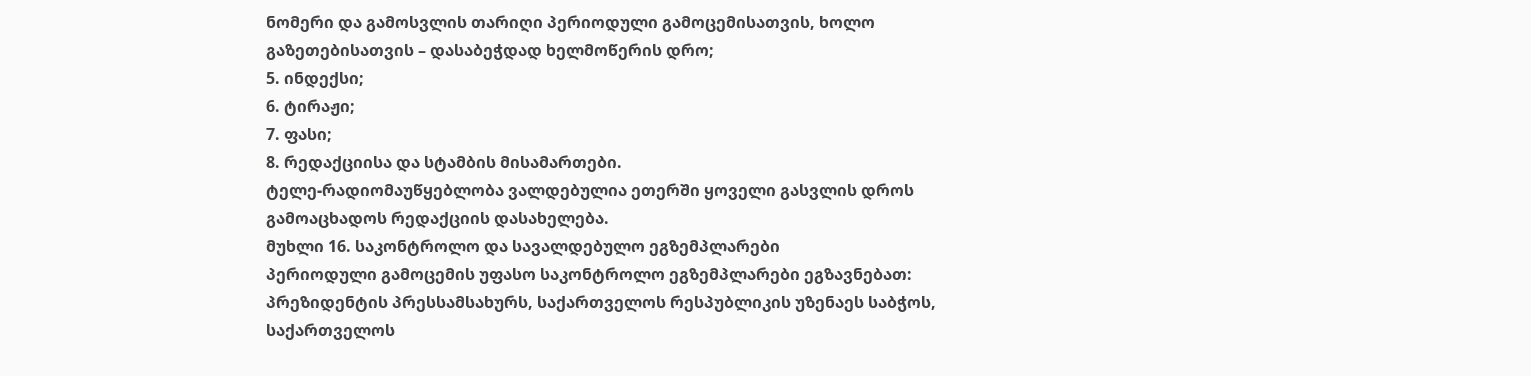ნომერი და გამოსვლის თარიღი პერიოდული გამოცემისათვის, ხოლო გაზეთებისათვის – დასაბეჭდად ხელმოწერის დრო;
5. ინდექსი;
6. ტირაჟი;
7. ფასი;
8. რედაქციისა და სტამბის მისამართები.
ტელე-რადიომაუწყებლობა ვალდებულია ეთერში ყოველი გასვლის დროს გამოაცხადოს რედაქციის დასახელება.
მუხლი 16. საკონტროლო და სავალდებულო ეგზემპლარები
პერიოდული გამოცემის უფასო საკონტროლო ეგზემპლარები ეგზავნებათ: პრეზიდენტის პრესსამსახურს, საქართველოს რესპუბლიკის უზენაეს საბჭოს, საქართველოს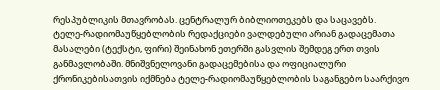რესპუბლიკის მთავრობას. ცენტრალურ ბიბლიოთეკებს და საცავებს.
ტელე-რადიომაუწყებლობის რედაქციები ვალდებული არიან გადაცემათა მასალები (ტექსტი, ფირი) შეინახონ ეთერში გასვლის შემდეგ ერთ თვის განმავლობაში. მნიშვნელოვანი გადაცემებისა და ოფიციალური ქრონიკებისათვის იქმნება ტელე-რადიომაუწყებლობის საგანგებო საარქივო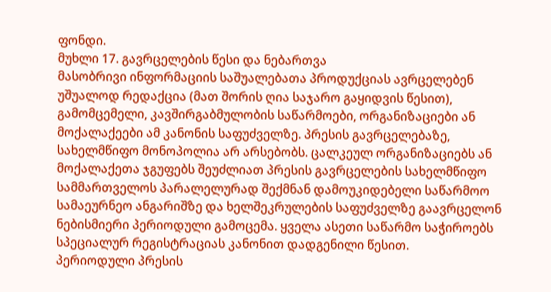ფონდი.
მუხლი 17. გავრცელების წესი და ნებართვა
მასობრივი ინფორმაციის საშუალებათა პროდუქციას ავრცელებენ უშუალოდ რედაქცია (მათ შორის ღია საჯარო გაყიდვის წესით), გამომცემელი, კავშირგაბმულობის საწარმოები, ორგანიზაციები ან მოქალაქეები ამ კანონის საფუძველზე. პრესის გავრცელებაზე, სახელმწიფო მონოპოლია არ არსებობს. ცალკეულ ორგანიზაციებს ან მოქალაქეთა ჯგუფებს შეუძლიათ პრესის გავრცელების სახელმწიფო სამმართველოს პარალელურად შექმნან დამოუკიდებელი საწარმოო სამაეურნეო ანგარიშზე და ხელშეკრულების საფუძველზე გაავრცელონ ნებისმიერი პერიოდული გამოცემა. ყველა ასეთი საწარმო საჭიროებს სპეციალურ რეგისტრაციას კანონით დადგენილი წესით.
პერიოდული პრესის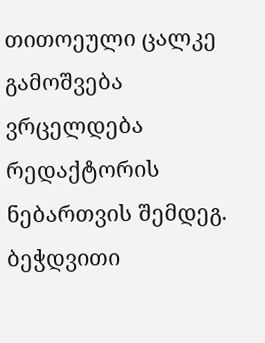თითოეული ცალკე გამოშვება ვრცელდება რედაქტორის ნებართვის შემდეგ.
ბეჭდვითი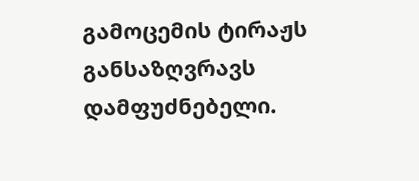გამოცემის ტირაჟს განსაზღვრავს დამფუძნებელი.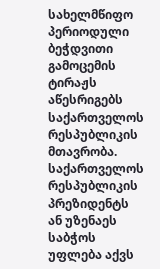სახელმწიფო პერიოდული ბეჭდვითი გამოცემის ტირაჟს აწესრიგებს საქართველოს რესპუბლიკის მთავრობა. საქართველოს რესპუბლიკის პრეზიდენტს ან უზენაეს საბჭოს უფლება აქვს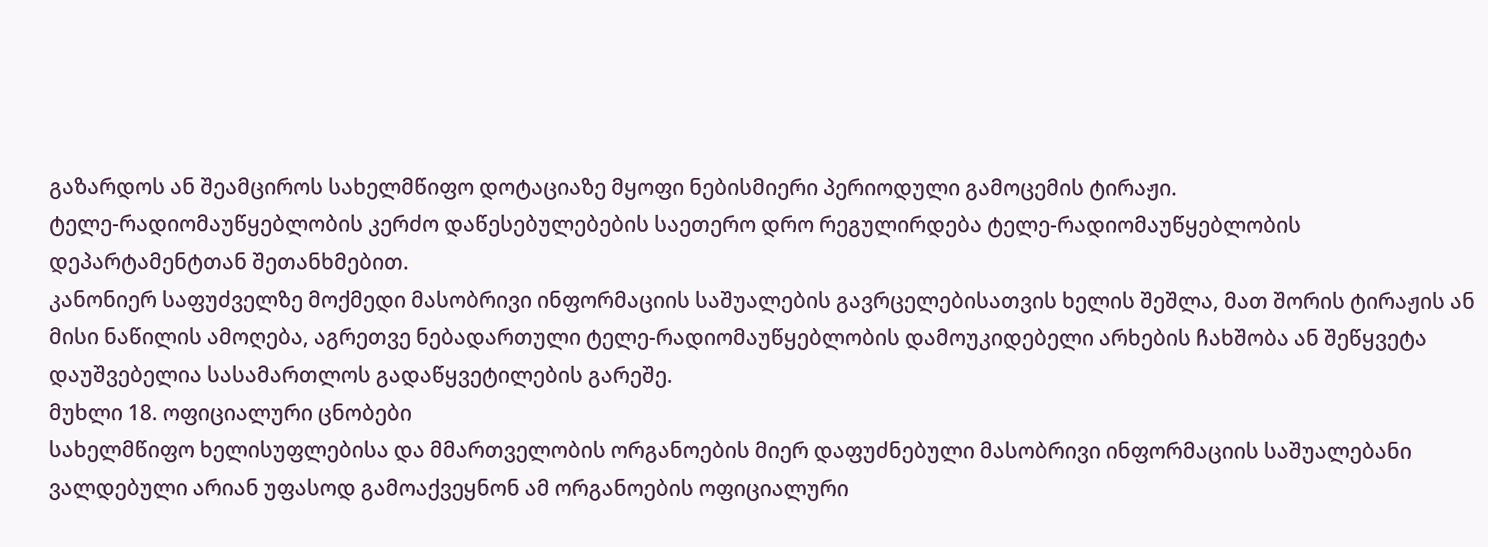გაზარდოს ან შეამციროს სახელმწიფო დოტაციაზე მყოფი ნებისმიერი პერიოდული გამოცემის ტირაჟი.
ტელე-რადიომაუწყებლობის კერძო დაწესებულებების საეთერო დრო რეგულირდება ტელე-რადიომაუწყებლობის დეპარტამენტთან შეთანხმებით.
კანონიერ საფუძველზე მოქმედი მასობრივი ინფორმაციის საშუალების გავრცელებისათვის ხელის შეშლა, მათ შორის ტირაჟის ან მისი ნაწილის ამოღება, აგრეთვე ნებადართული ტელე-რადიომაუწყებლობის დამოუკიდებელი არხების ჩახშობა ან შეწყვეტა დაუშვებელია სასამართლოს გადაწყვეტილების გარეშე.
მუხლი 18. ოფიციალური ცნობები
სახელმწიფო ხელისუფლებისა და მმართველობის ორგანოების მიერ დაფუძნებული მასობრივი ინფორმაციის საშუალებანი ვალდებული არიან უფასოდ გამოაქვეყნონ ამ ორგანოების ოფიციალური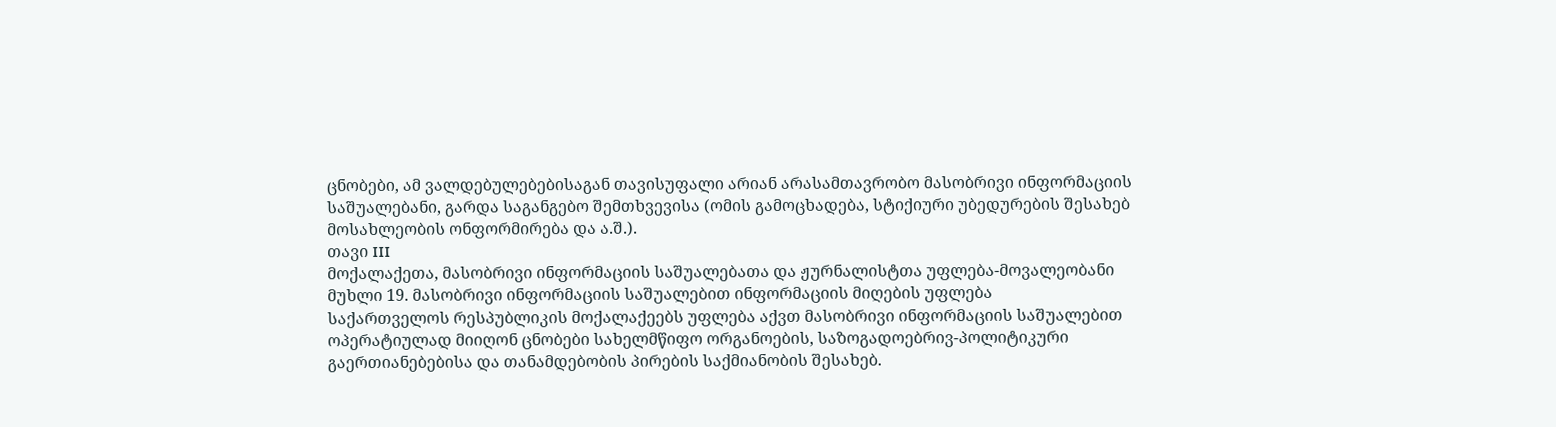ცნობები, ამ ვალდებულებებისაგან თავისუფალი არიან არასამთავრობო მასობრივი ინფორმაციის საშუალებანი, გარდა საგანგებო შემთხვევისა (ომის გამოცხადება, სტიქიური უბედურების შესახებ მოსახლეობის ონფორმირება და ა.შ.).
თავი III
მოქალაქეთა, მასობრივი ინფორმაციის საშუალებათა და ჟურნალისტთა უფლება-მოვალეობანი
მუხლი 19. მასობრივი ინფორმაციის საშუალებით ინფორმაციის მიღების უფლება
საქართველოს რესპუბლიკის მოქალაქეებს უფლება აქვთ მასობრივი ინფორმაციის საშუალებით ოპერატიულად მიიღონ ცნობები სახელმწიფო ორგანოების, საზოგადოებრივ-პოლიტიკური გაერთიანებებისა და თანამდებობის პირების საქმიანობის შესახებ.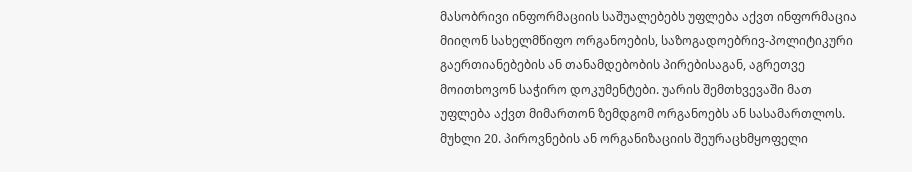მასობრივი ინფორმაციის საშუალებებს უფლება აქვთ ინფორმაცია მიიღონ სახელმწიფო ორგანოების, საზოგადოებრივ-პოლიტიკური გაერთიანებების ან თანამდებობის პირებისაგან, აგრეთვე მოითხოვონ საჭირო დოკუმენტები. უარის შემთხვევაში მათ უფლება აქვთ მიმართონ ზემდგომ ორგანოებს ან სასამართლოს.
მუხლი 20. პიროვნების ან ორგანიზაციის შეურაცხმყოფელი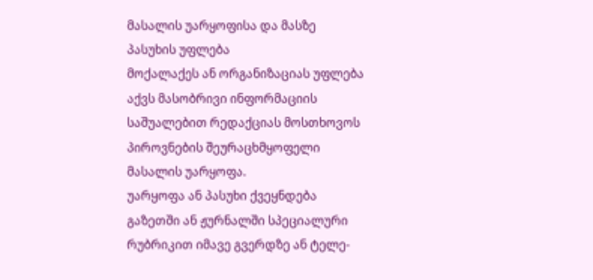მასალის უარყოფისა და მასზე პასუხის უფლება
მოქალაქეს ან ორგანიზაციას უფლება აქვს მასობრივი ინფორმაციის საშუალებით რედაქციას მოსთხოვოს პიროვნების შეურაცხმყოფელი მასალის უარყოფა.
უარყოფა ან პასუხი ქვეყნდება გაზეთში ან ჟურნალში სპეციალური რუბრიკით იმავე გვერდზე ან ტელე-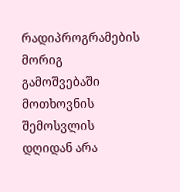რადიპროგრამების მორიგ გამოშვებაში მოთხოვნის შემოსვლის დღიდან არა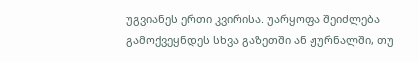უგვიანეს ერთი კვირისა. უარყოფა შეიძლება გამოქვეყნდეს სხვა გაზეთში ან ჟურნალში, თუ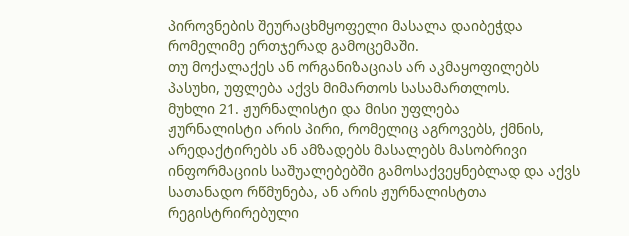პიროვნების შეურაცხმყოფელი მასალა დაიბეჭდა რომელიმე ერთჯერად გამოცემაში.
თუ მოქალაქეს ან ორგანიზაციას არ აკმაყოფილებს პასუხი, უფლება აქვს მიმართოს სასამართლოს.
მუხლი 21. ჟურნალისტი და მისი უფლება
ჟურნალისტი არის პირი, რომელიც აგროვებს, ქმნის, არედაქტირებს ან ამზადებს მასალებს მასობრივი ინფორმაციის საშუალებებში გამოსაქვეყნებლად და აქვს სათანადო რწმუნება, ან არის ჟურნალისტთა რეგისტრირებული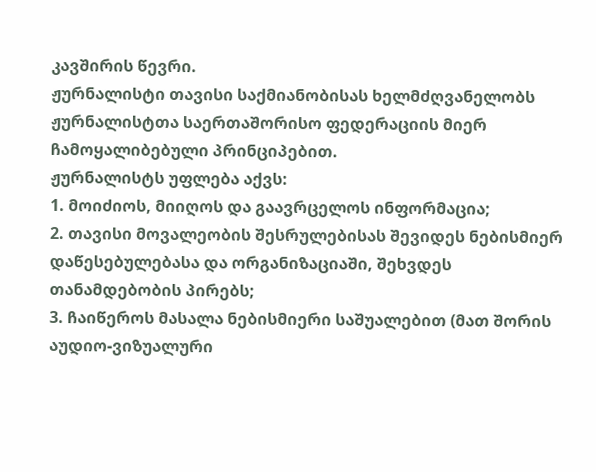კავშირის წევრი.
ჟურნალისტი თავისი საქმიანობისას ხელმძღვანელობს ჟურნალისტთა საერთაშორისო ფედერაციის მიერ ჩამოყალიბებული პრინციპებით.
ჟურნალისტს უფლება აქვს:
1. მოიძიოს, მიიღოს და გაავრცელოს ინფორმაცია;
2. თავისი მოვალეობის შესრულებისას შევიდეს ნებისმიერ დაწესებულებასა და ორგანიზაციაში, შეხვდეს თანამდებობის პირებს;
3. ჩაიწეროს მასალა ნებისმიერი საშუალებით (მათ შორის აუდიო-ვიზუალური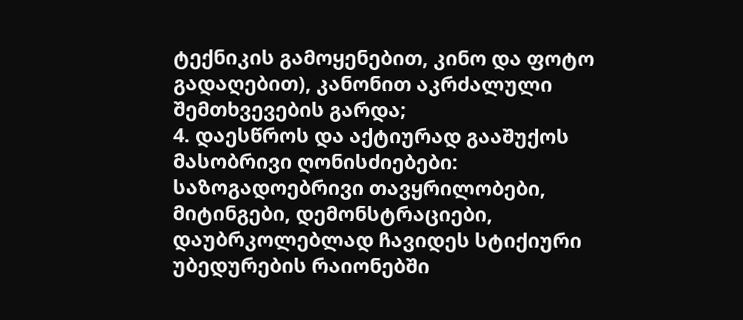ტექნიკის გამოყენებით, კინო და ფოტო გადაღებით), კანონით აკრძალული შემთხვევების გარდა;
4. დაესწროს და აქტიურად გააშუქოს მასობრივი ღონისძიებები: საზოგადოებრივი თავყრილობები, მიტინგები, დემონსტრაციები, დაუბრკოლებლად ჩავიდეს სტიქიური უბედურების რაიონებში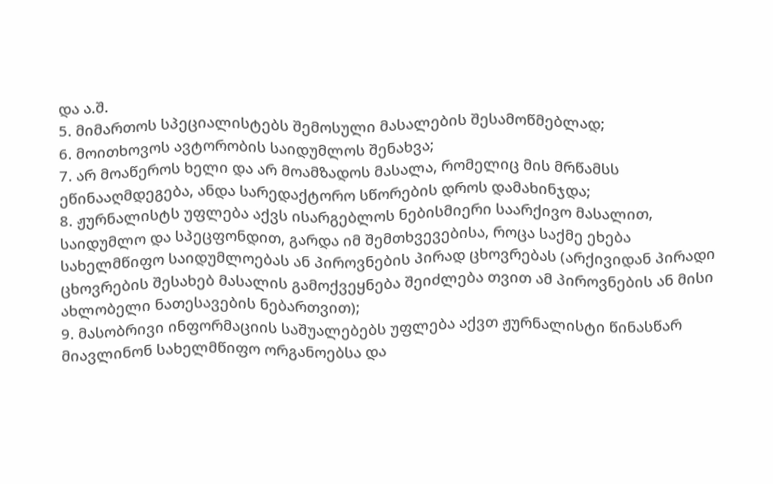და ა.შ.
5. მიმართოს სპეციალისტებს შემოსული მასალების შესამოწმებლად;
6. მოითხოვოს ავტორობის საიდუმლოს შენახვა;
7. არ მოაწეროს ხელი და არ მოამზადოს მასალა, რომელიც მის მრწამსს ეწინააღმდეგება, ანდა სარედაქტორო სწორების დროს დამახინჯდა;
8. ჟურნალისტს უფლება აქვს ისარგებლოს ნებისმიერი საარქივო მასალით, საიდუმლო და სპეცფონდით, გარდა იმ შემთხვევებისა, როცა საქმე ეხება სახელმწიფო საიდუმლოებას ან პიროვნების პირად ცხოვრებას (არქივიდან პირადი ცხოვრების შესახებ მასალის გამოქვეყნება შეიძლება თვით ამ პიროვნების ან მისი ახლობელი ნათესავების ნებართვით);
9. მასობრივი ინფორმაციის საშუალებებს უფლება აქვთ ჟურნალისტი წინასწარ მიავლინონ სახელმწიფო ორგანოებსა და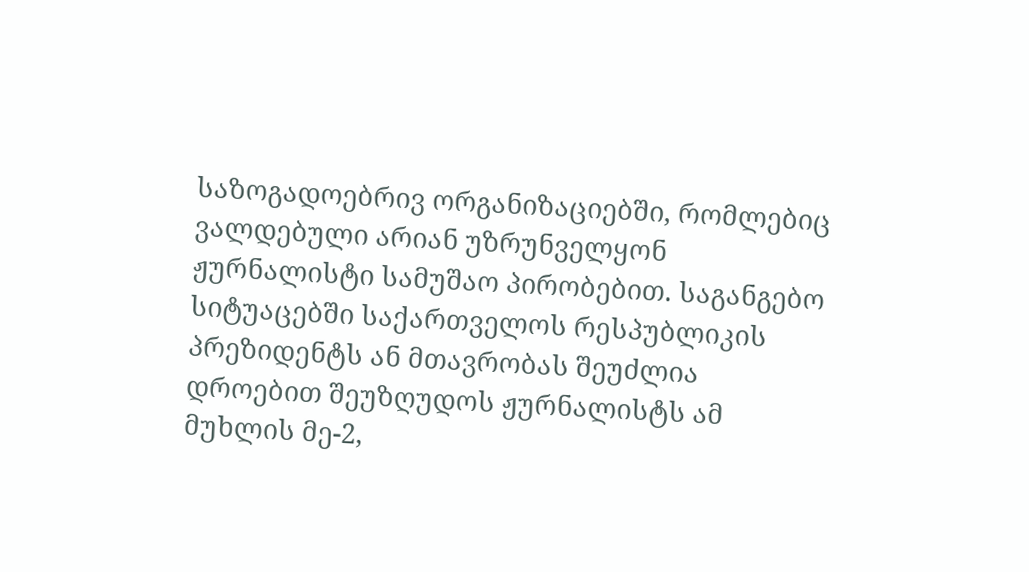საზოგადოებრივ ორგანიზაციებში, რომლებიც ვალდებული არიან უზრუნველყონ ჟურნალისტი სამუშაო პირობებით. საგანგებო სიტუაცებში საქართველოს რესპუბლიკის პრეზიდენტს ან მთავრობას შეუძლია დროებით შეუზღუდოს ჟურნალისტს ამ მუხლის მე-2,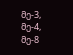მე-3, მე-4, მე-8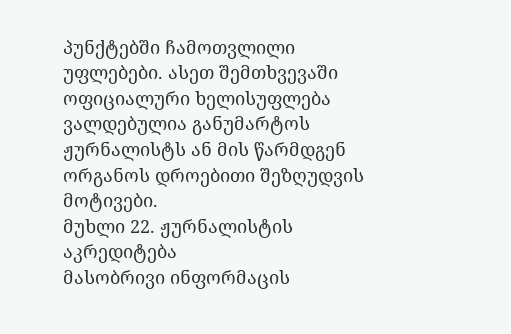პუნქტებში ჩამოთვლილი უფლებები. ასეთ შემთხვევაში ოფიციალური ხელისუფლება ვალდებულია განუმარტოს ჟურნალისტს ან მის წარმდგენ ორგანოს დროებითი შეზღუდვის მოტივები.
მუხლი 22. ჟურნალისტის აკრედიტება
მასობრივი ინფორმაცის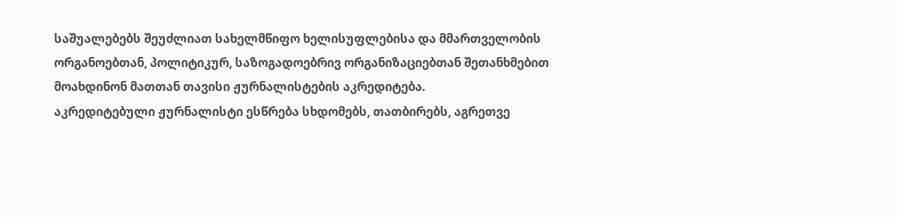საშუალებებს შეუძლიათ სახელმწიფო ხელისუფლებისა და მმართველობის ორგანოებთან, პოლიტიკურ, საზოგადოებრივ ორგანიზაციებთან შეთანხმებით მოახდინონ მათთან თავისი ჟურნალისტების აკრედიტება.
აკრედიტებული ჟურნალისტი ესწრება სხდომებს, თათბირებს, აგრეთვე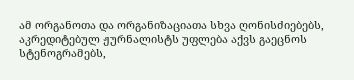ამ ორგანოთა და ორგანიზაციათა სხვა ღონისძიებებს, აკრედიტებულ ჟურნალისტს უფლება აქვს გაეცნოს სტენოგრამებს,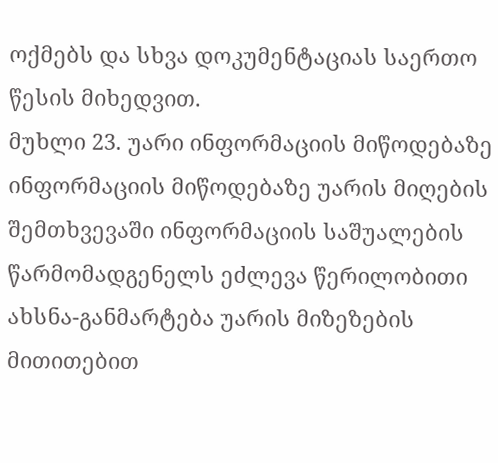ოქმებს და სხვა დოკუმენტაციას საერთო წესის მიხედვით.
მუხლი 23. უარი ინფორმაციის მიწოდებაზე
ინფორმაციის მიწოდებაზე უარის მიღების შემთხვევაში ინფორმაციის საშუალების წარმომადგენელს ეძლევა წერილობითი ახსნა-განმარტება უარის მიზეზების მითითებით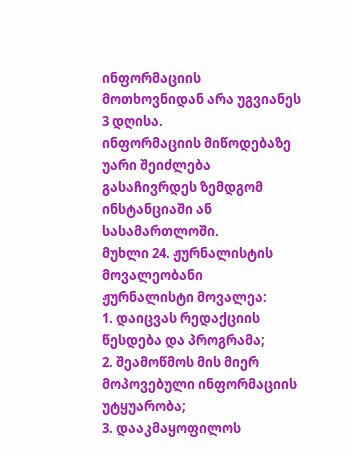ინფორმაციის მოთხოვნიდან არა უგვიანეს 3 დღისა.
ინფორმაციის მიწოდებაზე უარი შეიძლება გასაჩივრდეს ზემდგომ ინსტანციაში ან სასამართლოში.
მუხლი 24. ჟურნალისტის მოვალეობანი
ჟურნალისტი მოვალეა:
1. დაიცვას რედაქციის წესდება და პროგრამა;
2. შეამოწმოს მის მიერ მოპოვებული ინფორმაციის უტყუარობა;
3. დააკმაყოფილოს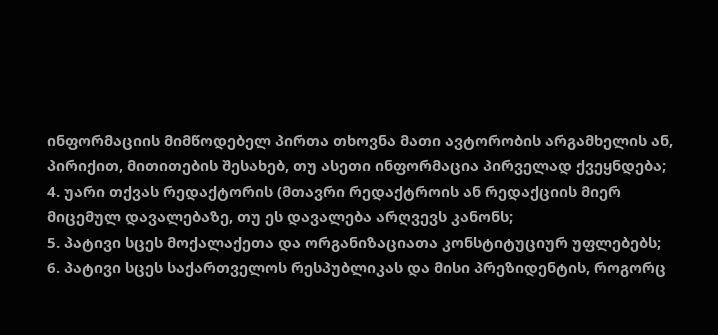ინფორმაციის მიმწოდებელ პირთა თხოვნა მათი ავტორობის არგამხელის ან, პირიქით, მითითების შესახებ, თუ ასეთი ინფორმაცია პირველად ქვეყნდება;
4. უარი თქვას რედაქტორის (მთავრი რედაქტროის ან რედაქციის მიერ მიცემულ დავალებაზე, თუ ეს დავალება არღვევს კანონს;
5. პატივი სცეს მოქალაქეთა და ორგანიზაციათა კონსტიტუციურ უფლებებს;
6. პატივი სცეს საქართველოს რესპუბლიკას და მისი პრეზიდენტის, როგორც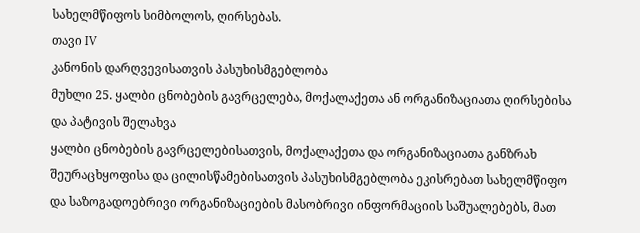სახელმწიფოს სიმბოლოს, ღირსებას.
თავი IV
კანონის დარღვევისათვის პასუხისმგებლობა
მუხლი 25. ყალბი ცნობების გავრცელება, მოქალაქეთა ან ორგანიზაციათა ღირსებისა და პატივის შელახვა
ყალბი ცნობების გავრცელებისათვის, მოქალაქეთა და ორგანიზაციათა განზრახ შეურაცხყოფისა და ცილისწამებისათვის პასუხისმგებლობა ეკისრებათ სახელმწიფო და საზოგადოებრივი ორგანიზაციების მასობრივი ინფორმაციის საშუალებებს, მათ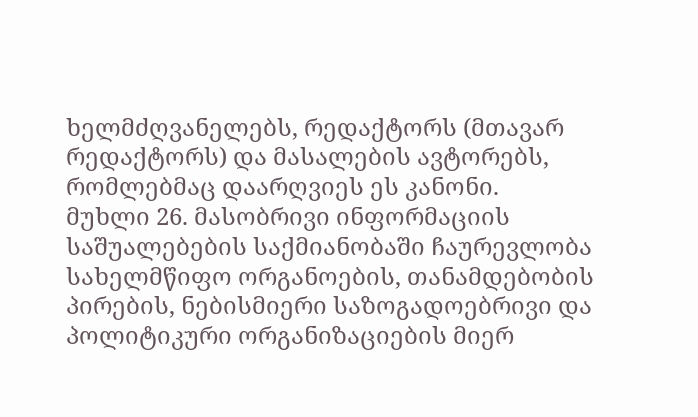ხელმძღვანელებს, რედაქტორს (მთავარ რედაქტორს) და მასალების ავტორებს, რომლებმაც დაარღვიეს ეს კანონი.
მუხლი 26. მასობრივი ინფორმაციის საშუალებების საქმიანობაში ჩაურევლობა
სახელმწიფო ორგანოების, თანამდებობის პირების, ნებისმიერი საზოგადოებრივი და პოლიტიკური ორგანიზაციების მიერ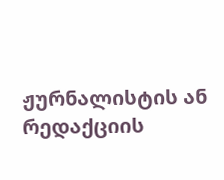ჟურნალისტის ან რედაქციის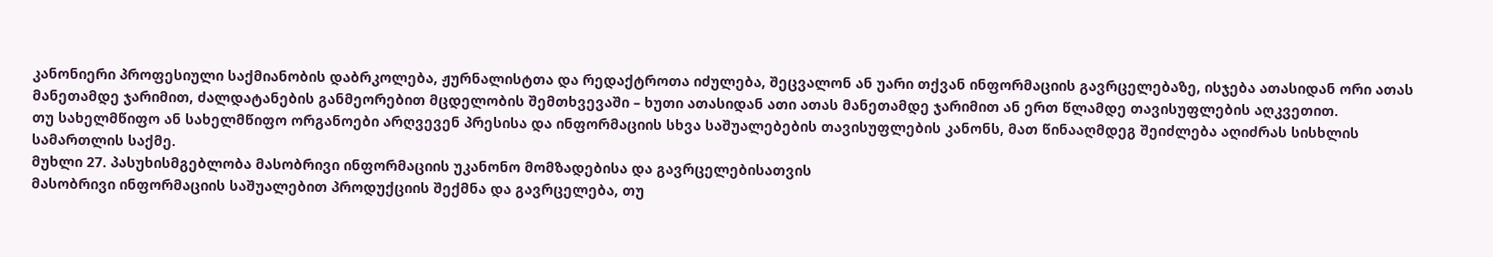კანონიერი პროფესიული საქმიანობის დაბრკოლება, ჟურნალისტთა და რედაქტროთა იძულება, შეცვალონ ან უარი თქვან ინფორმაციის გავრცელებაზე, ისჯება ათასიდან ორი ათას მანეთამდე ჯარიმით, ძალდატანების განმეორებით მცდელობის შემთხვევაში – ხუთი ათასიდან ათი ათას მანეთამდე ჯარიმით ან ერთ წლამდე თავისუფლების აღკვეთით.
თუ სახელმწიფო ან სახელმწიფო ორგანოები არღვევენ პრესისა და ინფორმაციის სხვა საშუალებების თავისუფლების კანონს, მათ წინააღმდეგ შეიძლება აღიძრას სისხლის სამართლის საქმე.
მუხლი 27. პასუხისმგებლობა მასობრივი ინფორმაციის უკანონო მომზადებისა და გავრცელებისათვის
მასობრივი ინფორმაციის საშუალებით პროდუქციის შექმნა და გავრცელება, თუ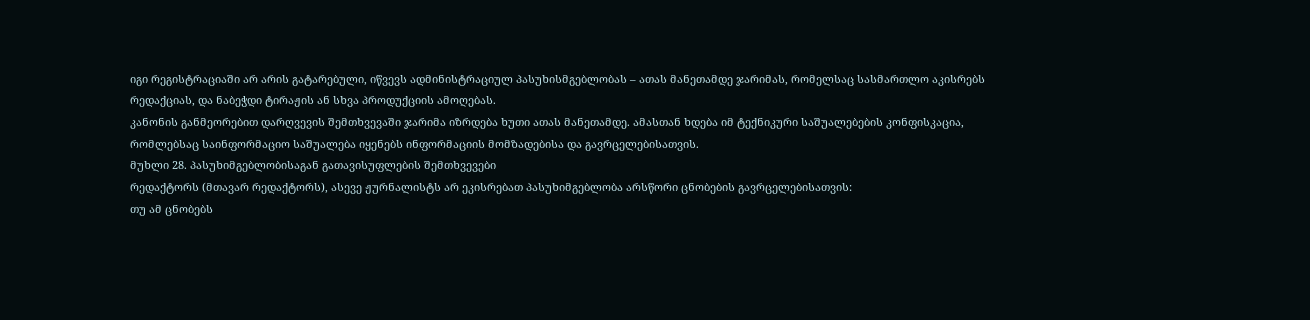იგი რეგისტრაციაში არ არის გატარებული, იწვევს ადმინისტრაციულ პასუხისმგებლობას – ათას მანეთამდე ჯარიმას, რომელსაც სასმართლო აკისრებს რედაქციას, და ნაბეჭდი ტირაჟის ან სხვა პროდუქციის ამოღებას.
კანონის განმეორებით დარღვევის შემთხვევაში ჯარიმა იზრდება ხუთი ათას მანეთამდე. ამასთან ხდება იმ ტექნიკური საშუალებების კონფისკაცია, რომლებსაც საინფორმაციო საშუალება იყენებს ინფორმაციის მომზადებისა და გავრცელებისათვის.
მუხლი 28. პასუხიმგებლობისაგან გათავისუფლების შემთხვევები
რედაქტორს (მთავარ რედაქტორს), ასევე ჟურნალისტს არ ეკისრებათ პასუხიმგებლობა არსწორი ცნობების გავრცელებისათვის:
თუ ამ ცნობებს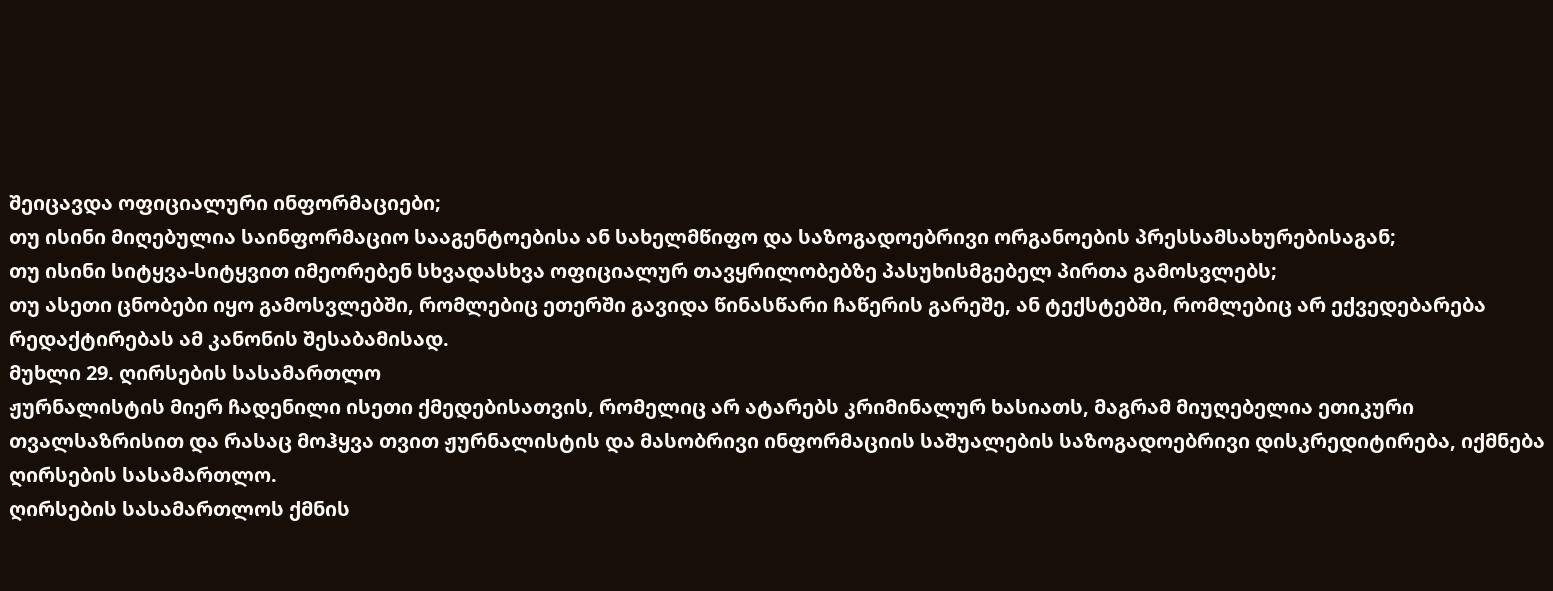შეიცავდა ოფიციალური ინფორმაციები;
თუ ისინი მიღებულია საინფორმაციო სააგენტოებისა ან სახელმწიფო და საზოგადოებრივი ორგანოების პრესსამსახურებისაგან;
თუ ისინი სიტყვა-სიტყვით იმეორებენ სხვადასხვა ოფიციალურ თავყრილობებზე პასუხისმგებელ პირთა გამოსვლებს;
თუ ასეთი ცნობები იყო გამოსვლებში, რომლებიც ეთერში გავიდა წინასწარი ჩაწერის გარეშე, ან ტექსტებში, რომლებიც არ ექვედებარება რედაქტირებას ამ კანონის შესაბამისად.
მუხლი 29. ღირსების სასამართლო
ჟურნალისტის მიერ ჩადენილი ისეთი ქმედებისათვის, რომელიც არ ატარებს კრიმინალურ ხასიათს, მაგრამ მიუღებელია ეთიკური თვალსაზრისით და რასაც მოჰყვა თვით ჟურნალისტის და მასობრივი ინფორმაციის საშუალების საზოგადოებრივი დისკრედიტირება, იქმნება ღირსების სასამართლო.
ღირსების სასამართლოს ქმნის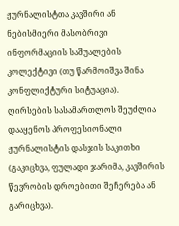ჟურნალისტთა კავშირი ან ნებისმიერი მასობრივი ინფორმაციის საშუალების კოლექტივი (თუ წარმოიშვა შინა კონფლიქტური სიტუაცია).
ღირსების სასამართლოს შეუძლია დააყენოს პროფესიონალი ჟურნალისტის დასჯის საკითხი (გაკიცხვა, ფულადი ჯარიმა, კავშირის წევრობის დროებითი შეჩერება ან გარიცხვა).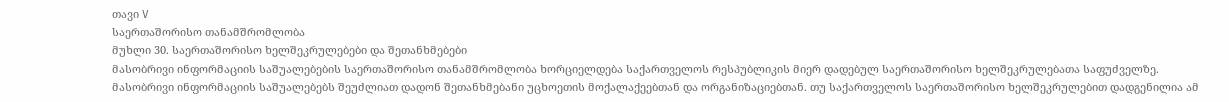თავი V
საერთაშორისო თანამშრომლობა
მუხლი 30. საერთაშორისო ხელშეკრულებები და შეთანხმებები
მასობრივი ინფორმაციის საშუალებების საერთაშორისო თანამშრომლობა ხორციელდება საქართველოს რესპუბლიკის მიერ დადებულ საერთაშორისო ხელშეკრულებათა საფუძველზე.
მასობრივი ინფორმაციის საშუალებებს შეუძლიათ დადონ შეთანხმებანი უცხოეთის მოქალაქეებთან და ორგანიზაციებთან. თუ საქართველოს საერთაშორისო ხელშეკრულებით დადგენილია ამ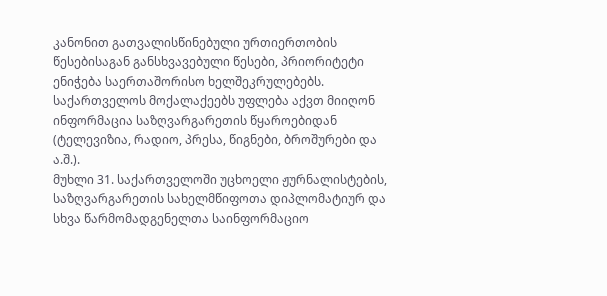კანონით გათვალისწინებული ურთიერთობის წესებისაგან განსხვავებული წესები, პრიორიტეტი ენიჭება საერთაშორისო ხელშეკრულებებს.
საქართველოს მოქალაქეებს უფლება აქვთ მიიღონ ინფორმაცია საზღვარგარეთის წყაროებიდან (ტელევიზია, რადიო, პრესა, წიგნები, ბროშურები და ა.შ.).
მუხლი 31. საქართველოში უცხოელი ჟურნალისტების, საზღვარგარეთის სახელმწიფოთა დიპლომატიურ და სხვა წარმომადგენელთა საინფორმაციო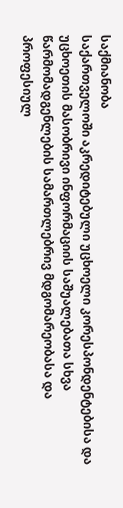საქმიანობა
საქართველოში აკრედიტებული უცხოელი კორესპონდენტებისა და უცხოეთის მასობრივი ინფორმაციის საშუალებათა სხვა წარმომადგენლების სამართლებრივ მდგომარეობასა და პროფესიულ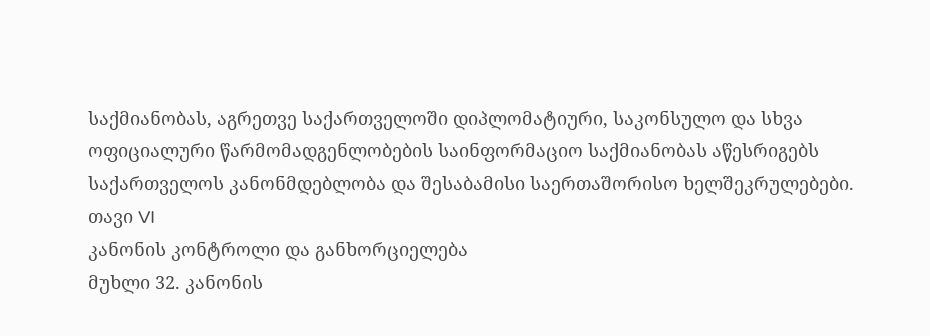საქმიანობას, აგრეთვე საქართველოში დიპლომატიური, საკონსულო და სხვა ოფიციალური წარმომადგენლობების საინფორმაციო საქმიანობას აწესრიგებს საქართველოს კანონმდებლობა და შესაბამისი საერთაშორისო ხელშეკრულებები.
თავი VI
კანონის კონტროლი და განხორციელება
მუხლი 32. კანონის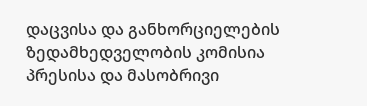დაცვისა და განხორციელების ზედამხედველობის კომისია
პრესისა და მასობრივი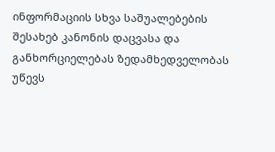ინფორმაციის სხვა საშუალებების შესახებ კანონის დაცვასა და განხორციელებას ზედამხედველობას უწევს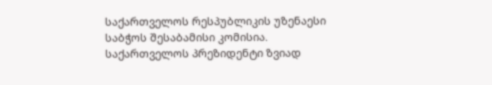საქართველოს რესპუბლიკის უზენაესი საბჭოს შესაბამისი კომისია.
საქართველოს პრეზიდენტი ზვიად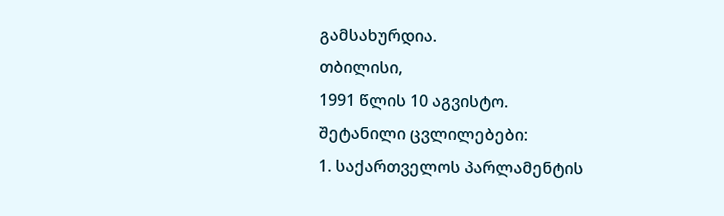გამსახურდია.
თბილისი,
1991 წლის 10 აგვისტო.
შეტანილი ცვლილებები:
1. საქართველოს პარლამენტის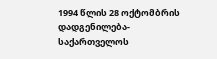1994 წლის 28 ოქტომბრის დადგენილება-საქართველოს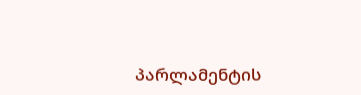პარლამენტის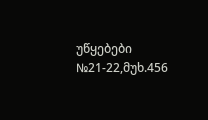უწყებები №21-22,მუხ.456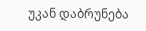უკან დაბრუნება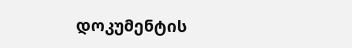დოკუმენტის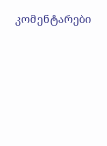კომენტარები